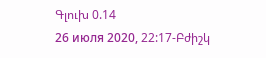Գլուխ 0.14
26 июля 2020, 22:17-Բժիշկ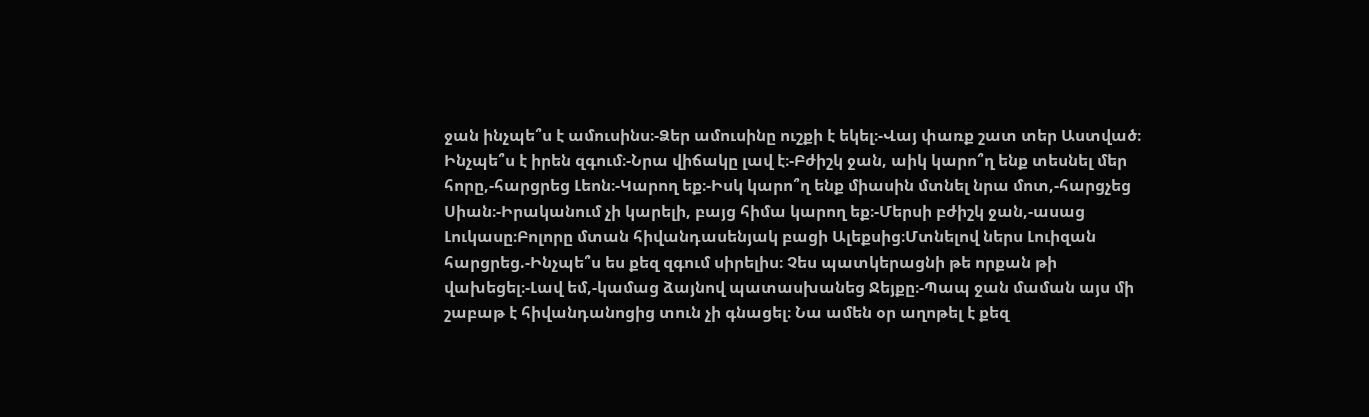ջան ինչպե՞ս է ամուսինս։-Ձեր ամուսինը ուշքի է եկել։-Վայ փառք շատ տեր Աստված։ Ինչպե՞ս է իրեն զգում։-Նրա վիճակը լավ է։-Բժիշկ ջան, աիկ կարո՞ղ ենք տեսնել մեր հորը,-հարցրեց Լեոն։-Կարող եք։-Իսկ կարո՞ղ ենք միասին մտնել նրա մոտ,-հարցչեց Սիան։-Իրականում չի կարելի, բայց հիմա կարող եք։-Մերսի բժիշկ ջան,-ասաց Լուկասը։Բոլորը մտան հիվանդասենյակ բացի Ալեքսից։Մտնելով ներս Լուիզան հարցրեց.-Ինչպե՞ս ես քեզ զգում սիրելիս։ Չես պատկերացնի թե որքան թի վախեցել։-Լավ եմ,-կամաց ձայնով պատասխանեց Ջեյքը։-Պապ ջան մաման այս մի շաբաթ է հիվանդանոցից տուն չի գնացել։ Նա ամեն օր աղոթել է քեզ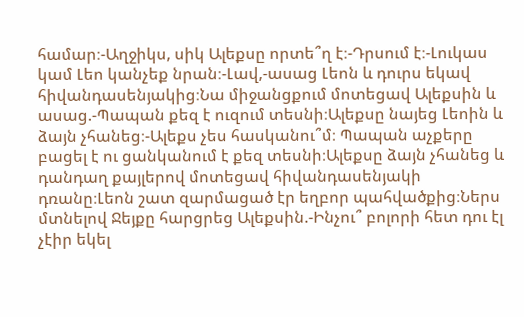համար։-Աղջիկս, սիկ Ալեքսը որտե՞ղ է։-Դրսում է։-Լուկաս կամ Լեո կանչեք նրան։-Լավ,-ասաց Լեոն և դուրս եկավ հիվանդասենյակից։Նա միջանցքում մոտեցավ Ալեքսին և ասաց.-Պապան քեզ է ուզում տեսնի։Ալեքսը նայեց Լեոին և ձայն չհանեց։-Ալեքս չես հասկանու՞մ։ Պապան աչքերը բացել է ու ցանկանում է քեզ տեսնի։Ալեքսը ձայն չհանեց և դանդաղ քայլերով մոտեցավ հիվանդասենյակի դռանը։Լեոն շատ զարմացած էր եղբոր պահվածքից։Ներս մտնելով Ջեյքը հարցրեց Ալեքսին.-Ինչու՞ բոլորի հետ դու էլ չէիր եկել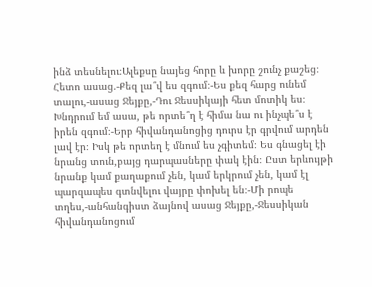ինձ տեսնելու։Ալեքսը նայեց հորը և խորը շունչ քաշեց։ Հետո ասաց.-Քեզ լա՞վ ես զգում։-Ես քեզ հարց ունեմ տալու,-ասաց Ջեյքը,-Դու Ջեսսիկայի հետ մոտիկ ես։ Խնդրում եմ ասա, թե որտե՞ղ է հիմա նա ու ինչպե՞ս է իրեն զգում։-Երբ հիվանդանոցից դուրս էր գրվում արդեն լավ էր։ Իսկ թե որտեղ է մնում ես չգիտեմ։ Ես գնացել էի նրանց տուն,բայց դարպասները փակ էին։ Ըստ երևույթի նրանք կամ քաղաքում չեն, կամ երկրում չեն, կամ էլ պարզապես գտնվելու վայրը փոխել են։-Մի րոպե տղես,-անհանգիստ ձայնով ասաց Ջեյքը,-Ջեսսիկան հիվանդանոցում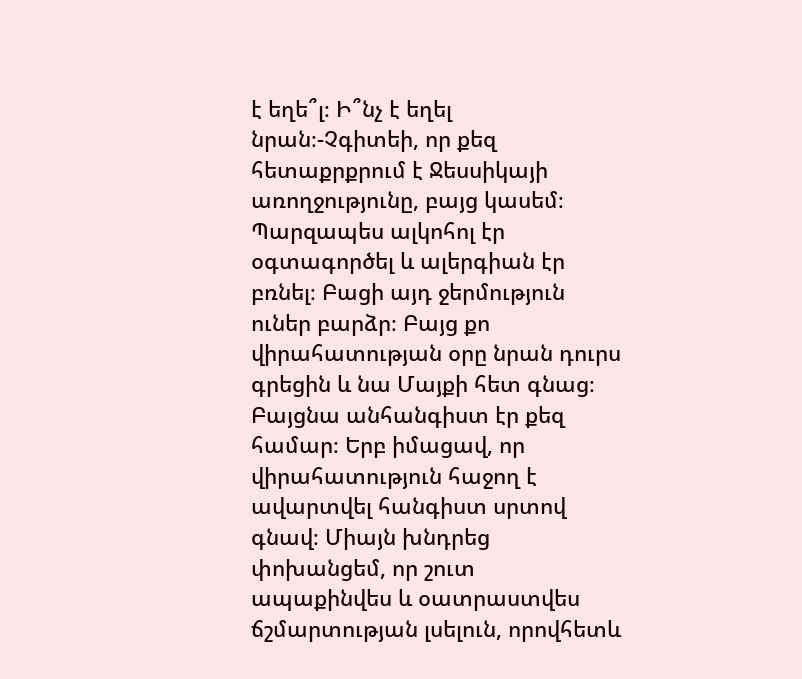է եղե՞լ։ Ի՞նչ է եղել նրան։-Չգիտեի, որ քեզ հետաքրքրում է Ջեսսիկայի առողջությունը, բայց կասեմ։ Պարզապես ալկոհոլ էր օգտագործել և ալերգիան էր բռնել։ Բացի այդ ջերմություն ուներ բարձր։ Բայց քո վիրահատության օրը նրան դուրս գրեցին և նա Մայքի հետ գնաց։ Բայցնա անհանգիստ էր քեզ համար։ Երբ իմացավ, որ վիրահատություն հաջող է ավարտվել հանգիստ սրտով գնավ։ Միայն խնդրեց փոխանցեմ, որ շուտ ապաքինվես և օատրաստվես ճշմարտության լսելուն, որովհետև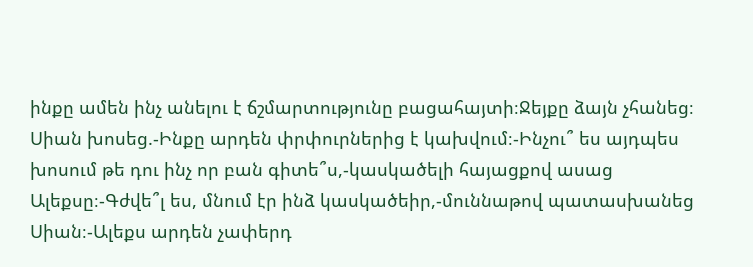ինքը ամեն ինչ անելու է ճշմարտությունը բացահայտի։Ջեյքը ձայն չհանեց։ Սիան խոսեց.-Ինքը արդեն փրփուրներից է կախվում։-Ինչու՞ ես այդպես խոսում թե դու ինչ որ բան գիտե՞ս,-կասկածելի հայացքով ասաց Ալեքսը։-Գժվե՞լ ես, մնում էր ինձ կասկածեիր,-մուննաթով պատասխանեց Սիան։-Ալեքս արդեն չափերդ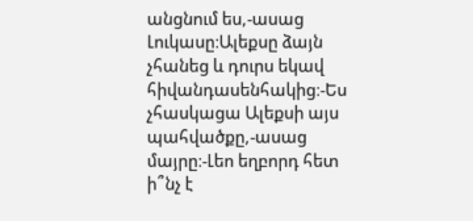անցնում ես,-ասաց Լուկասը։Ալեքսը ձայն չհանեց և դուրս եկավ հիվանդասենհակից։-Ես չհասկացա Ալեքսի այս պահվածքը,-ասաց մայրը։-Լեո եղբորդ հետ ի՞նչ է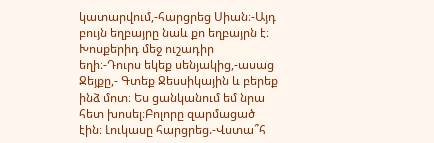կատարվում,-հարցրեց Սիան։-Այդ բույն եղբայրը նաև քո եղբայրն է։ Խոսքերիդ մեջ ուշադիր եղի։-Դուրս եկեք սենյակից,-ասաց Ջեյքը,- Գտեք Ջեսսիկային և բերեք ինձ մոտ։ Ես ցանկանում եմ նրա հետ խոսել։Բոլորը զարմացած էին։ Լուկասը հարցրեց.-Վստա՞հ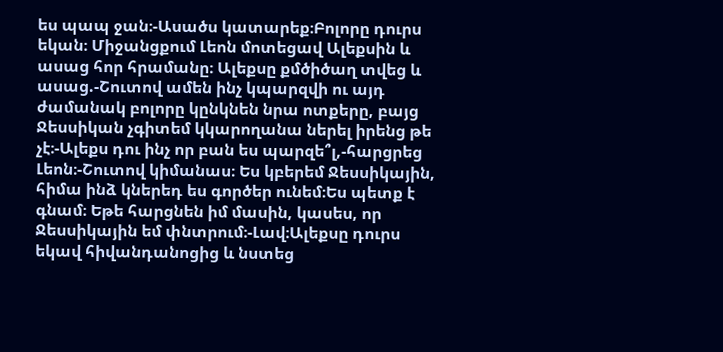ես պապ ջան։-Ասածս կատարեք։Բոլորը դուրս եկան։ Միջանցքում Լեոն մոտեցավ Ալեքսին և ասաց հոր հրամանը։ Ալեքսը քմծիծաղ տվեց և ասաց.-Շուտով ամեն ինչ կպարզվի ու այդ ժամանակ բոլորը կընկնեն նրա ոտքերը, բայց Ջեսսիկան չգիտեմ կկարողանա ներել իրենց թե չէ։-Ալեքս դու ինչ որ բան ես պարզե՞լ,-հարցրեց Լեոն։-Շուտով կիմանաս։ Ես կբերեմ Ջեսսիկային, հիմա ինձ կներեդ ես գործեր ունեմ։Ես պետք է գնամ։ Եթե հարցնեն իմ մասին, կասես, որ Ջեսսիկային եմ փնտրում։-Լավ։Ալեքսը դուրս եկավ հիվանդանոցից և նստեց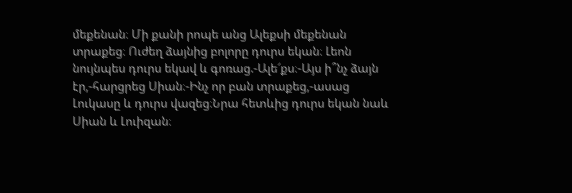մեքենան։ Մի քանի րոպե անց Ալեքսի մեքենան տրաքեց։ Ուժեղ ձայնից բոլորը դուրս եկան։ Լեոն նույնպես դուրս եկավ և գոռաց.-Ալե՜քս։-Այս ի՞նչ ձայն էր,-հարցրեց Սիան։-Ինչ որ բան տրաքեց,-ասաց Լուկասը և դուրս վազեց։Նրա հետևից դուրս եկան նաև Սիան և Լուիզան։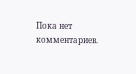Пока нет комментариев.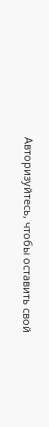Авторизуйтесь, чтобы оставить свой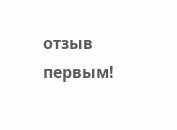отзыв первым!